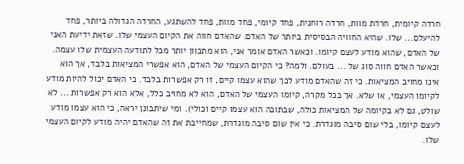חרדה קיומית, חרדת מוות, חרדה רוחנית, פחד קיומי, פחד מוות, פחד להשתגע, החרדה הגדולה ביותר, פחד להיעלם... שלו. שהיא החוויה הבסיסית ביותר של האדם. שהאדם חווה את הקיום העצמי שלו. שזאת ידיעת האני של האדם, שהוא מודע לעצם קיומו. וכאשר האדם אומר אני, הוא מתכוון יותר מכל לתודעה העצמית שלו עצמה. וכאשר האדם חווה סוג של ... בעולם. ולמה? כי הקיום העצמי של האדם, הוא אפשרי המציאות בלבד, אך הוא אינו מחויב המציאות. כי זה שהאדם מודע לכך שהוא עצמו קיים, זו רק אפשרות בלבד. כי האדם יכול להיות מודע לקיומו העצמי, או שלא. אך בכל מקרה, קיומו העצמי של האדם, הוא לא מחויב כלל, אלא הוא רק אפשרות ... לא שולט, גם לא בקיומה של המציאות כולה, שבתוכה הוא עצמו קיים וכולי). ומי שיתבונן יראה, כי הוא עצמו מודע לעצם קיומו, בלי שום סיבה מוגדרת. כי אין שום סיבה מוגדרת, שמחייבת את זה שהאדם יהיה מודע לקיום העצמי שלו.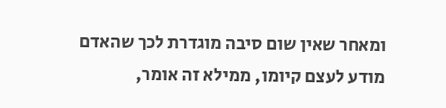ומאחר שאין שום סיבה מוגדרת לכך שהאדם מודע לעצם קיומו, ממילא זה אומר,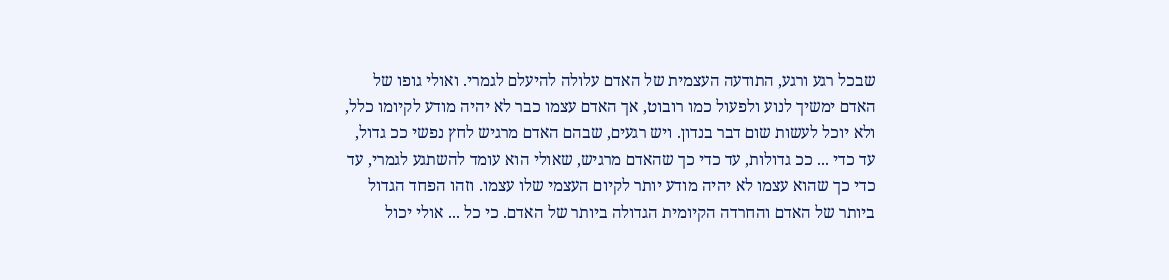שבכל רגע ורגע, התודעה העצמית של האדם עלולה להיעלם לגמרי. ואולי גופו של האדם ימשיך לנוע ולפעול כמו רובוט, אך האדם עצמו כבר לא יהיה מודע לקיומו כלל, ולא יוכל לעשות שום דבר בנדון. ויש רגעים, שבהם האדם מרגיש לחץ נפשי ככ גדול, עד כדי ... ככ גדולות, עד כדי כך שהאדם מרגיש, שאולי הוא עומד להשתגע לגמרי, עד כדי כך שהוא עצמו לא יהיה מודע יותר לקיום העצמי שלו עצמו. וזהו הפחד הגדול ביותר של האדם והחרדה הקיומית הגדולה ביותר של האדם. כי כל ... אולי יכול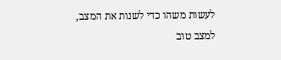לעשות משהו כדי לשנות את המצב, למצב טוב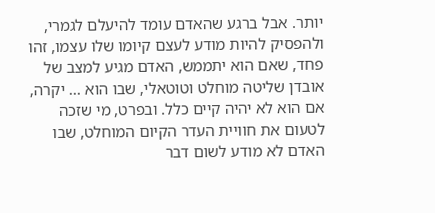יותר. אבל ברגע שהאדם עומד להיעלם לגמרי, ולהפסיק להיות מודע לעצם קיומו שלו עצמו, זהו פחד, שאם הוא יתממש, האדם מגיע למצב של אובדן שליטה מוחלט וטוטאלי, שבו הוא ... יקרה, אם הוא לא יהיה קיים כלל. ובפרט, מי שזכה לטעום את חוויית העדר הקיום המוחלט, שבו האדם לא מודע לשום דבר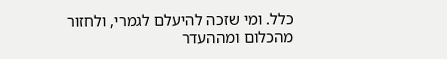כלל. ומי שזכה להיעלם לגמרי, ולחזור מהכלום ומההעדר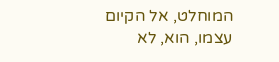המוחלט, אל הקיום עצמו, הוא, לא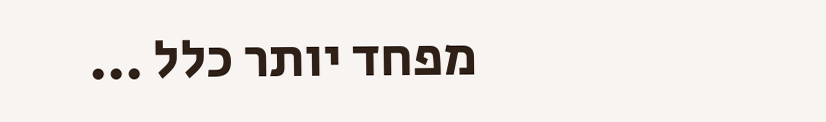מפחד יותר כלל ...